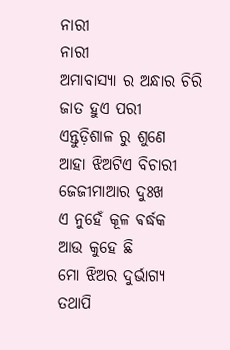ନାରୀ
ନାରୀ
ଅମାବାସ୍ୟା ର ଅନ୍ଧାର ଚିରି
ଜାତ ହୁଏ ପରୀ
ଏନ୍ତୁଡ଼ିଶାଳ ରୁ ଶୁଣେ
ଆହା ଝିଅଟିଏ ବିଚାରୀ
ଜେଜୀମାଆର ଦୁଃଖ
ଏ ନୁହେଁ କୂଳ ଵର୍ଦ୍ଧକ
ଆଉ କୁହେ ଛି
ମୋ ଝିଅର ଦୁର୍ଭାଗ୍ୟ
ତଥାପି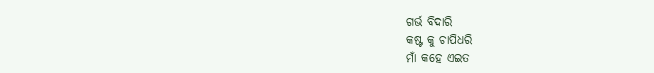ଗର୍ଭ ବିଦାରି
କଷ୍ଟ କୁ ଚାପିଧରି
ମାଁ କହେ ଏଇତ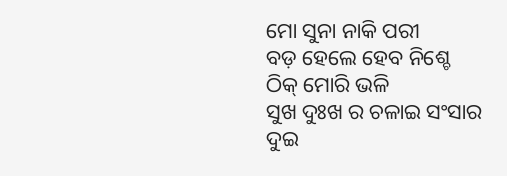ମୋ ସୁନା ନାକି ପରୀ
ବଡ଼ ହେଲେ ହେବ ନିଶ୍ଚେ
ଠିକ୍ ମୋରି ଭଳି
ସୁଖ ଦୁଃଖ ର ଚଳାଇ ସଂସାର
ଦୁଇ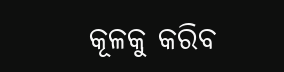କୂଳକୁ କରିବ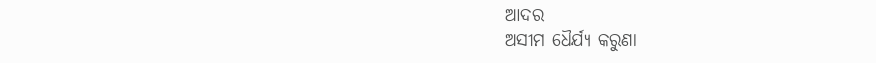ଆଦର
ଅସୀମ ଧୈର୍ଯ୍ୟ କରୁଣା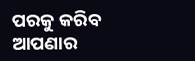ପରକୁ କରିବ ଆପଣାର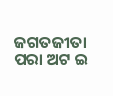ଜଗତଜୀତା ପରା ଅଟ ଇ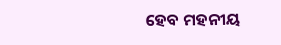ହେବ ମହନୀୟ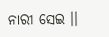ନାରୀ ସେଇ ।।